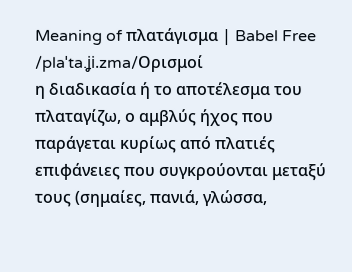Meaning of πλατάγισμα | Babel Free
/plaˈta.ʝi.zma/Ορισμοί
η διαδικασία ή το αποτέλεσμα του πλαταγίζω, ο αμβλύς ήχος που παράγεται κυρίως από πλατιές επιφάνειες που συγκρούονται μεταξύ τους (σημαίες, πανιά, γλώσσα,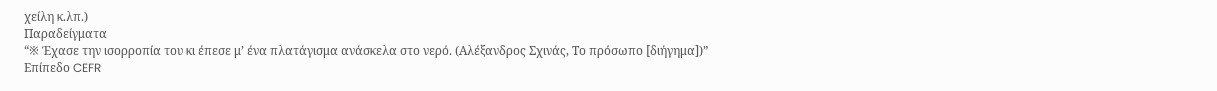χείλη κ.λπ.)
Παραδείγματα
“※ Έχασε την ισορροπία του κι έπεσε μ’ ένα πλατάγισμα ανάσκελα στο νερό. (Αλέξανδρος Σχινάς, Το πρόσωπο [διήγημα])”
Επίπεδο CEFR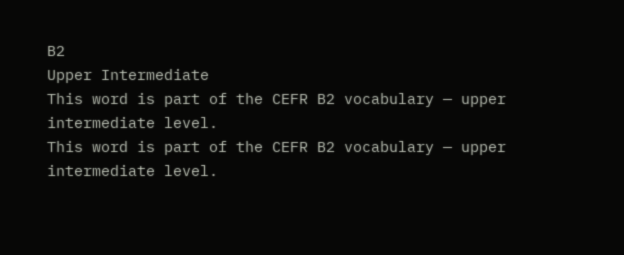B2
Upper Intermediate
This word is part of the CEFR B2 vocabulary — upper intermediate level.
This word is part of the CEFR B2 vocabulary — upper intermediate level.